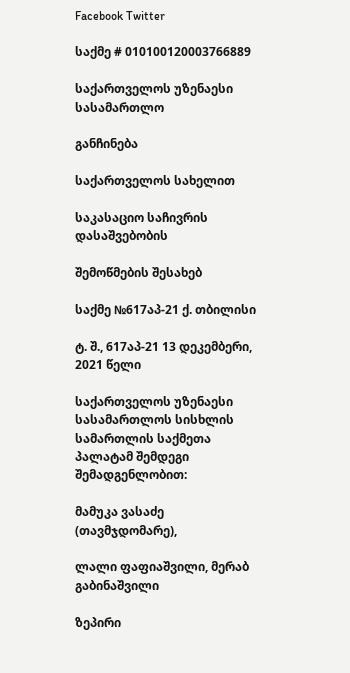Facebook Twitter

საქმე # 010100120003766889

საქართველოს უზენაესი სასამართლო

განჩინება

საქართველოს სახელით

საკასაციო საჩივრის დასაშვებობის

შემოწმების შესახებ

საქმე №617აპ-21 ქ. თბილისი

ტ. შ., 617აპ-21 13 დეკემბერი, 2021 წელი

საქართველოს უზენაესი სასამართლოს სისხლის სამართლის საქმეთა პალატამ შემდეგი შემადგენლობით:

მამუკა ვასაძე (თავმჯდომარე),

ლალი ფაფიაშვილი, მერაბ გაბინაშვილი

ზეპირი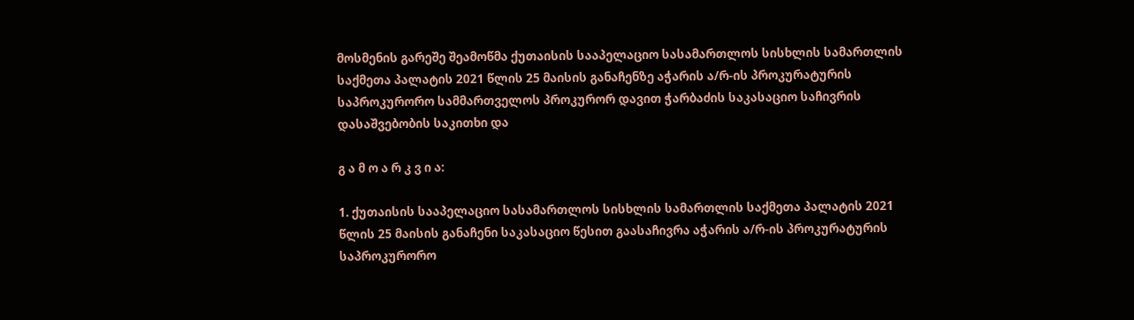მოსმენის გარეშე შეამოწმა ქუთაისის სააპელაციო სასამართლოს სისხლის სამართლის საქმეთა პალატის 2021 წლის 25 მაისის განაჩენზე აჭარის ა/რ-ის პროკურატურის საპროკურორო სამმართველოს პროკურორ დავით ჭარბაძის საკასაციო საჩივრის დასაშვებობის საკითხი და

გ ა მ ო ა რ კ ვ ი ა:

1. ქუთაისის სააპელაციო სასამართლოს სისხლის სამართლის საქმეთა პალატის 2021 წლის 25 მაისის განაჩენი საკასაციო წესით გაასაჩივრა აჭარის ა/რ-ის პროკურატურის საპროკურორო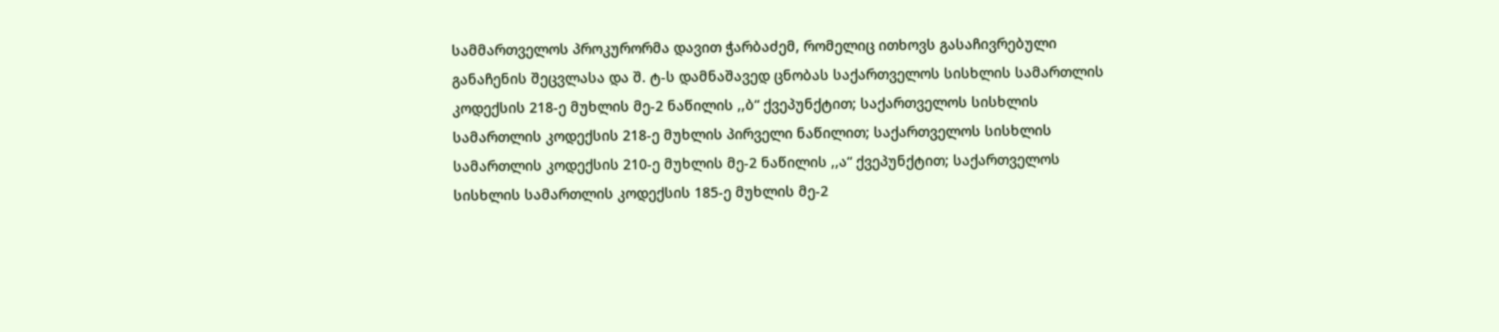სამმართველოს პროკურორმა დავით ჭარბაძემ, რომელიც ითხოვს გასაჩივრებული განაჩენის შეცვლასა და შ. ტ-ს დამნაშავედ ცნობას საქართველოს სისხლის სამართლის კოდექსის 218-ე მუხლის მე-2 ნაწილის ,,ბ“ ქვეპუნქტით; საქართველოს სისხლის სამართლის კოდექსის 218-ე მუხლის პირველი ნაწილით; საქართველოს სისხლის სამართლის კოდექსის 210-ე მუხლის მე-2 ნაწილის ,,ა“ ქვეპუნქტით; საქართველოს სისხლის სამართლის კოდექსის 185-ე მუხლის მე-2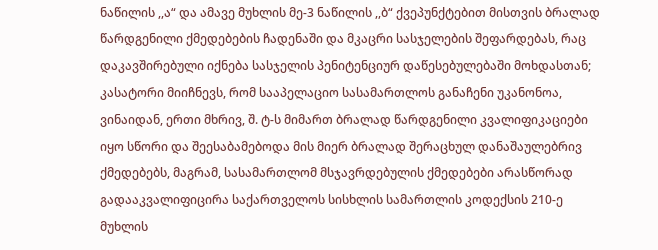ნაწილის ,,ა“ და ამავე მუხლის მე-3 ნაწილის ,,ბ“ ქვეპუნქტებით მისთვის ბრალად წარდგენილი ქმედებების ჩადენაში და მკაცრი სასჯელების შეფარდებას, რაც დაკავშირებული იქნება სასჯელის პენიტენციურ დაწესებულებაში მოხდასთან; კასატორი მიიჩნევს, რომ სააპელაციო სასამართლოს განაჩენი უკანონოა, ვინაიდან, ერთი მხრივ, შ. ტ-ს მიმართ ბრალად წარდგენილი კვალიფიკაციები იყო სწორი და შეესაბამებოდა მის მიერ ბრალად შერაცხულ დანაშაულებრივ ქმედებებს, მაგრამ, სასამართლომ მსჯავრდებულის ქმედებები არასწორად გადააკვალიფიცირა საქართველოს სისხლის სამართლის კოდექსის 210-ე მუხლის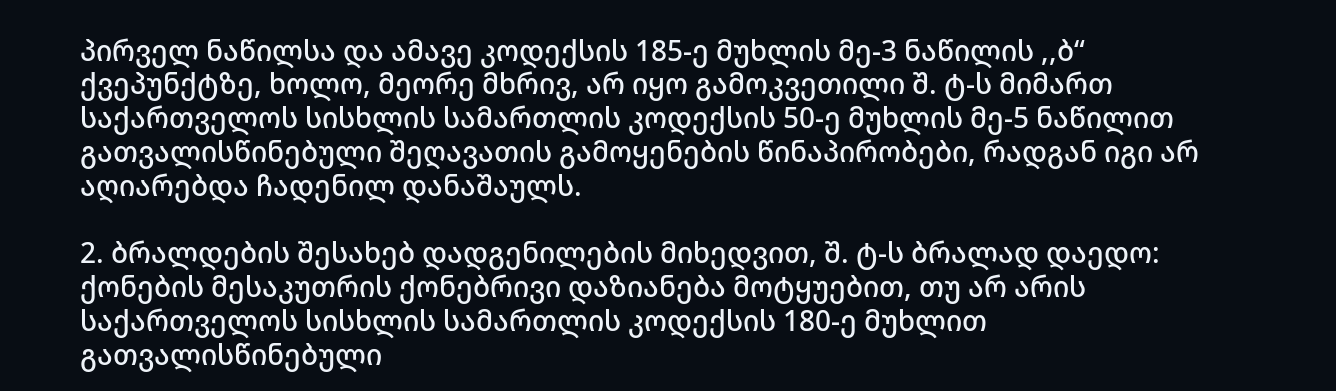პირველ ნაწილსა და ამავე კოდექსის 185-ე მუხლის მე-3 ნაწილის ,,ბ“ ქვეპუნქტზე, ხოლო, მეორე მხრივ, არ იყო გამოკვეთილი შ. ტ-ს მიმართ საქართველოს სისხლის სამართლის კოდექსის 50-ე მუხლის მე-5 ნაწილით გათვალისწინებული შეღავათის გამოყენების წინაპირობები, რადგან იგი არ აღიარებდა ჩადენილ დანაშაულს.

2. ბრალდების შესახებ დადგენილების მიხედვით, შ. ტ-ს ბრალად დაედო: ქონების მესაკუთრის ქონებრივი დაზიანება მოტყუებით, თუ არ არის საქართველოს სისხლის სამართლის კოდექსის 180-ე მუხლით გათვალისწინებული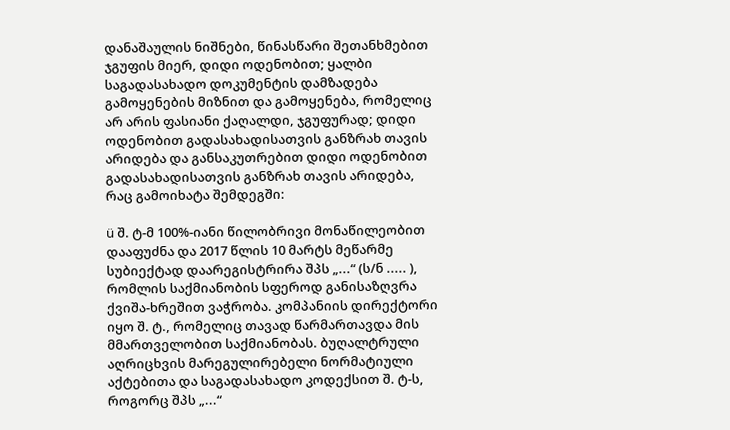დანაშაულის ნიშნები, წინასწარი შეთანხმებით ჯგუფის მიერ, დიდი ოდენობით; ყალბი საგადასახადო დოკუმენტის დამზადება გამოყენების მიზნით და გამოყენება, რომელიც არ არის ფასიანი ქაღალდი, ჯგუფურად; დიდი ოდენობით გადასახადისათვის განზრახ თავის არიდება და განსაკუთრებით დიდი ოდენობით გადასახადისათვის განზრახ თავის არიდება, რაც გამოიხატა შემდეგში:

ü შ. ტ-მ 100%-იანი წილობრივი მონაწილეობით დააფუძნა და 2017 წლის 10 მარტს მეწარმე სუბიექტად დაარეგისტრირა შპს „...“ (ს/ნ ..... ), რომლის საქმიანობის სფეროდ განისაზღვრა ქვიშა-ხრეშით ვაჭრობა. კომპანიის დირექტორი იყო შ. ტ., რომელიც თავად წარმართავდა მის მმართველობით საქმიანობას. ბუღალტრული აღრიცხვის მარეგულირებელი ნორმატიული აქტებითა და საგადასახადო კოდექსით შ. ტ-ს, როგორც შპს „...“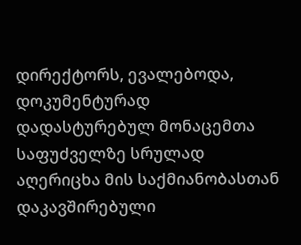დირექტორს, ევალებოდა, დოკუმენტურად დადასტურებულ მონაცემთა საფუძველზე სრულად აღერიცხა მის საქმიანობასთან დაკავშირებული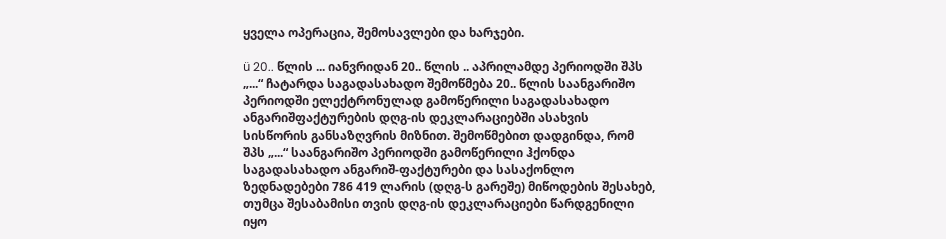ყველა ოპერაცია, შემოსავლები და ხარჯები.

ü 20.. წლის ... იანვრიდან 20.. წლის .. აპრილამდე პერიოდში შპს „...“ ჩატარდა საგადასახადო შემოწმება 20.. წლის საანგარიშო პერიოდში ელექტრონულად გამოწერილი საგადასახადო ანგარიშფაქტურების დღგ-ის დეკლარაციებში ასახვის სისწორის განსაზღვრის მიზნით. შემოწმებით დადგინდა, რომ შპს „...“ საანგარიშო პერიოდში გამოწერილი ჰქონდა საგადასახადო ანგარიშ-ფაქტურები და სასაქონლო ზედნადებები 786 419 ლარის (დღგ-ს გარეშე) მიწოდების შესახებ, თუმცა შესაბამისი თვის დღგ-ის დეკლარაციები წარდგენილი იყო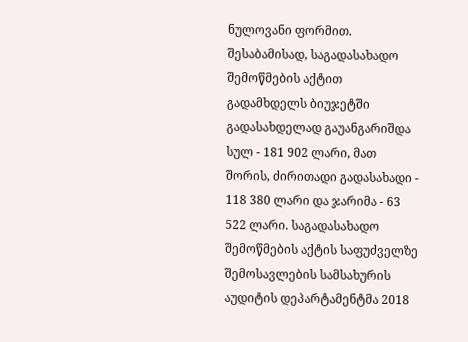ნულოვანი ფორმით. შესაბამისად, საგადასახადო შემოწმების აქტით გადამხდელს ბიუჯეტში გადასახდელად გაუანგარიშდა სულ - 181 902 ლარი, მათ შორის, ძირითადი გადასახადი - 118 380 ლარი და ჯარიმა - 63 522 ლარი. საგადასახადო შემოწმების აქტის საფუძველზე შემოსავლების სამსახურის აუდიტის დეპარტამენტმა 2018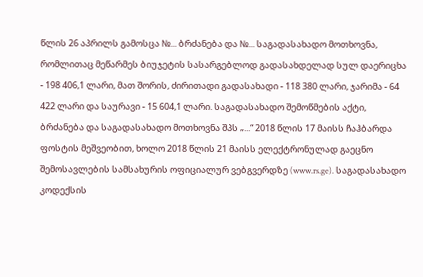წლის 26 აპრილს გამოსცა №... ბრძანება და №... საგადასახადო მოთხოვნა, რომლითაც მეწარმეს ბიუჯეტის სასარგებლოდ გადასახდელად სულ დაერიცხა - 198 406,1 ლარი, მათ შორის, ძირითადი გადასახადი - 118 380 ლარი, ჯარიმა - 64 422 ლარი და საურავი - 15 604,1 ლარი. საგადასახადო შემოწმების აქტი, ბრძანება და საგადასახადო მოთხოვნა შპს „...“ 2018 წლის 17 მაისს ჩაჰბარდა ფოსტის მეშვეობით, ხოლო 2018 წლის 21 მაისს ელექტრონულად გაეცნო შემოსავლების სამსახურის ოფიციალურ ვებგვერდზე (www.rs.ge). საგადასახადო კოდექსის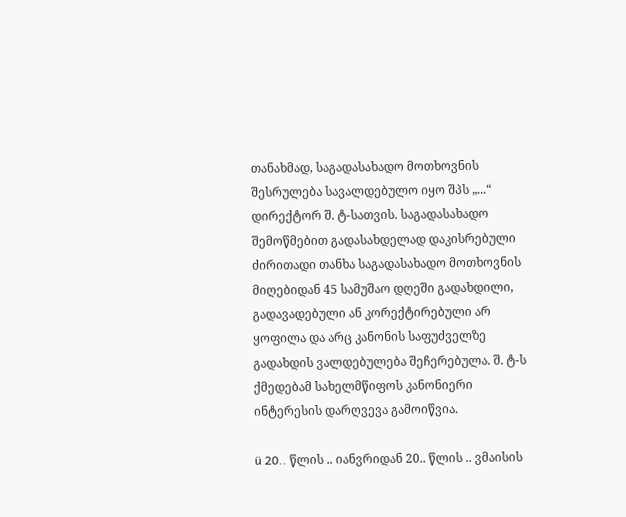თანახმად, საგადასახადო მოთხოვნის შესრულება სავალდებულო იყო შპს „...“ დირექტორ შ. ტ-სათვის. საგადასახადო შემოწმებით გადასახდელად დაკისრებული ძირითადი თანხა საგადასახადო მოთხოვნის მიღებიდან 45 სამუშაო დღეში გადახდილი, გადავადებული ან კორექტირებული არ ყოფილა და არც კანონის საფუძველზე გადახდის ვალდებულება შეჩერებულა. შ. ტ-ს ქმედებამ სახელმწიფოს კანონიერი ინტერესის დარღვევა გამოიწვია.

ü 20.. წლის .. იანვრიდან 20.. წლის .. ვმაისის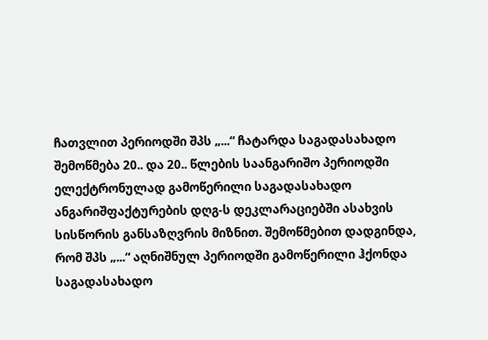ჩათვლით პერიოდში შპს „...“ ჩატარდა საგადასახადო შემოწმება 20.. და 20.. წლების საანგარიშო პერიოდში ელექტრონულად გამოწერილი საგადასახადო ანგარიშფაქტურების დღგ-ს დეკლარაციებში ასახვის სისწორის განსაზღვრის მიზნით. შემოწმებით დადგინდა, რომ შპს „...“ აღნიშნულ პერიოდში გამოწერილი ჰქონდა საგადასახადო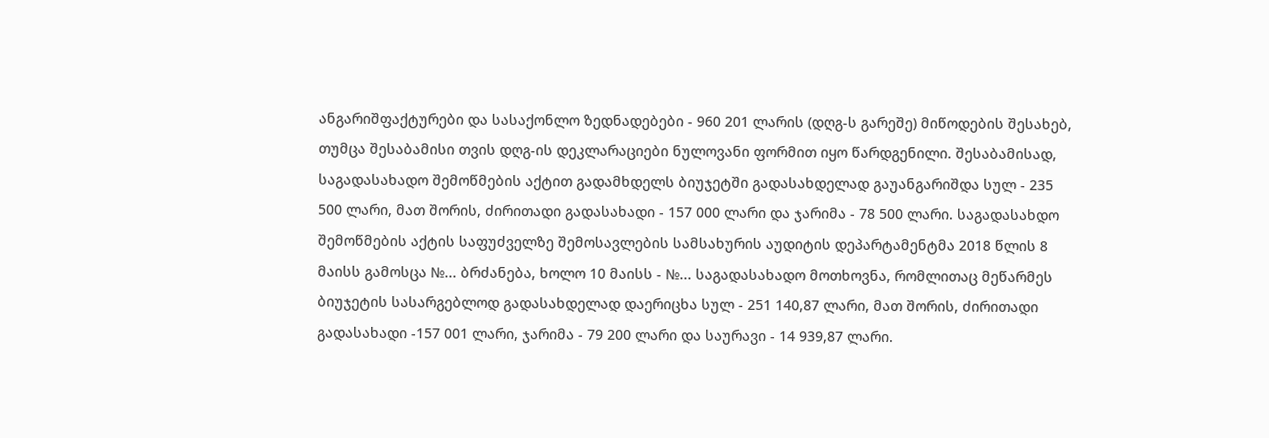ანგარიშფაქტურები და სასაქონლო ზედნადებები - 960 201 ლარის (დღგ-ს გარეშე) მიწოდების შესახებ, თუმცა შესაბამისი თვის დღგ-ის დეკლარაციები ნულოვანი ფორმით იყო წარდგენილი. შესაბამისად, საგადასახადო შემოწმების აქტით გადამხდელს ბიუჯეტში გადასახდელად გაუანგარიშდა სულ - 235 500 ლარი, მათ შორის, ძირითადი გადასახადი - 157 000 ლარი და ჯარიმა - 78 500 ლარი. საგადასახდო შემოწმების აქტის საფუძველზე შემოსავლების სამსახურის აუდიტის დეპარტამენტმა 2018 წლის 8 მაისს გამოსცა №... ბრძანება, ხოლო 10 მაისს - №... საგადასახადო მოთხოვნა, რომლითაც მეწარმეს ბიუჯეტის სასარგებლოდ გადასახდელად დაერიცხა სულ - 251 140,87 ლარი, მათ შორის, ძირითადი გადასახადი -157 001 ლარი, ჯარიმა - 79 200 ლარი და საურავი - 14 939,87 ლარი.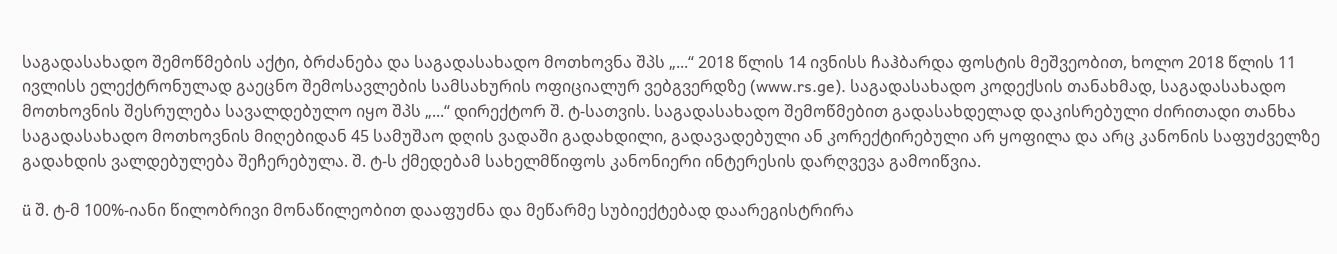საგადასახადო შემოწმების აქტი, ბრძანება და საგადასახადო მოთხოვნა შპს „...“ 2018 წლის 14 ივნისს ჩაჰბარდა ფოსტის მეშვეობით, ხოლო 2018 წლის 11 ივლისს ელექტრონულად გაეცნო შემოსავლების სამსახურის ოფიციალურ ვებგვერდზე (www.rs.ge). საგადასახადო კოდექსის თანახმად, საგადასახადო მოთხოვნის შესრულება სავალდებულო იყო შპს „...“ დირექტორ შ. ტ-სათვის. საგადასახადო შემოწმებით გადასახდელად დაკისრებული ძირითადი თანხა საგადასახადო მოთხოვნის მიღებიდან 45 სამუშაო დღის ვადაში გადახდილი, გადავადებული ან კორექტირებული არ ყოფილა და არც კანონის საფუძველზე გადახდის ვალდებულება შეჩერებულა. შ. ტ-ს ქმედებამ სახელმწიფოს კანონიერი ინტერესის დარღვევა გამოიწვია.

ü შ. ტ-მ 100%-იანი წილობრივი მონაწილეობით დააფუძნა და მეწარმე სუბიექტებად დაარეგისტრირა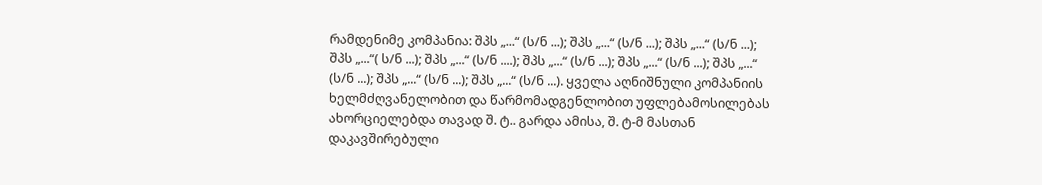რამდენიმე კომპანია: შპს „...“ (ს/ნ ...); შპს „...“ (ს/ნ ...); შპს „...“ (ს/ნ ...); შპს „...“( ს/ნ ...); შპს „...“ (ს/ნ ....); შპს „...“ (ს/ნ ...); შპს „...“ (ს/ნ ...); შპს „...“ (ს/ნ ...); შპს „...“ (ს/ნ ...); შპს „...“ (ს/ნ ...). ყველა აღნიშნული კომპანიის ხელმძღვანელობით და წარმომადგენლობით უფლებამოსილებას ახორციელებდა თავად შ. ტ.. გარდა ამისა, შ. ტ-მ მასთან დაკავშირებული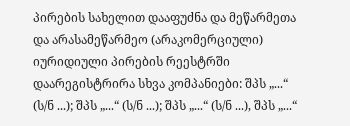პირების სახელით დააფუძნა და მეწარმეთა და არასამეწარმეო (არაკომერციული) იურიდიული პირების რეესტრში დაარეგისტრირა სხვა კომპანიები: შპს „...“ (ს/ნ ...); შპს „...“ (ს/ნ ...); შპს „...“ (ს/ნ ...), შპს „...“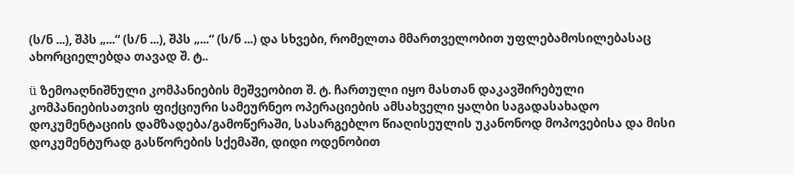(ს/ნ ...), შპს „...“ (ს/ნ ...), შპს „...“ (ს/ნ ...) და სხვები, რომელთა მმართველობით უფლებამოსილებასაც ახორციელებდა თავად შ. ტ..

ü ზემოაღნიშნული კომპანიების მეშვეობით შ. ტ. ჩართული იყო მასთან დაკავშირებული კომპანიებისათვის ფიქციური სამეურნეო ოპერაციების ამსახველი ყალბი საგადასახადო დოკუმენტაციის დამზადება/გამოწერაში, სასარგებლო წიაღისეულის უკანონოდ მოპოვებისა და მისი დოკუმენტურად გასწორების სქემაში, დიდი ოდენობით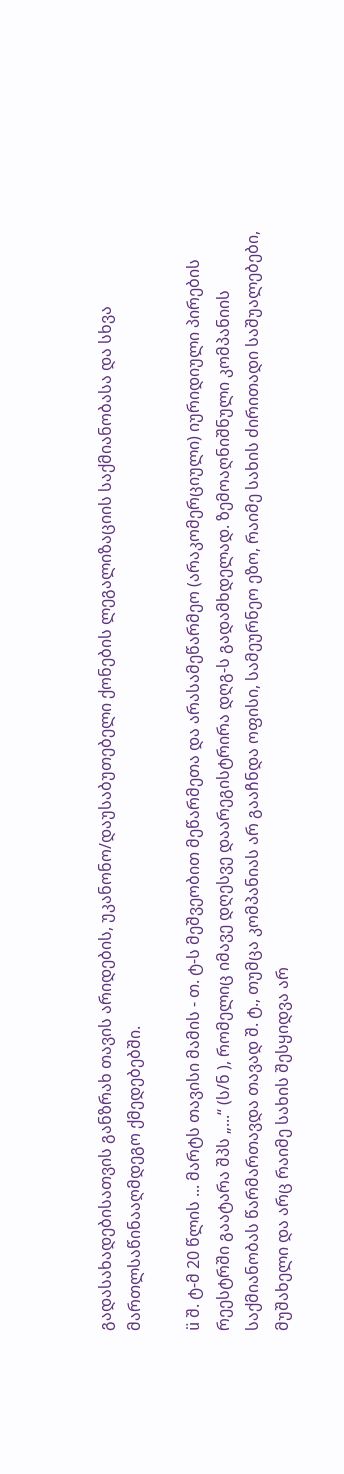გადასახადებისათვის განზრახ თავის არიდების, უკანონო/დაუსაბუთებელი ქონების ლეგალიზაციის საქმიანობასა და სხვა მართლსაწინააღმდეგო ქმედებებში.

ü შ. ტ-მ 20 წლის ... მარტს თავისი მამის - თ. ტ-ს მეშვეობით მეწარმეთა და არასამეწარმეო (არაკომერციული) იურიდიული პირების რეესტრში გაატარა შპს „...“ (ს/ნ ), რომელიც იმავე დღესვე დაარეგისტრირა დღგ-ს გადამხდელად. ზემოაღნიშნული კომპანიის საქმიანობას წარმართავდა თავად შ. ტ., თუმცა კომპანიას არ გააჩნდა ოფისი, სამეურნეო ეზო, რაიმე სახის ძირითადი საშუალებები, მუშახელი და არც რაიმე სახის შესყიდვა არ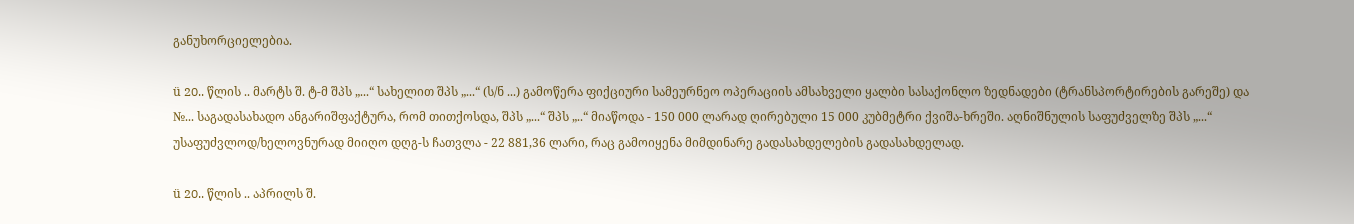განუხორციელებია.

ü 20.. წლის .. მარტს შ. ტ-მ შპს „...“ სახელით შპს „...“ (ს/ნ ...) გამოწერა ფიქციური სამეურნეო ოპერაციის ამსახველი ყალბი სასაქონლო ზედნადები (ტრანსპორტირების გარეშე) და №... საგადასახადო ანგარიშფაქტურა, რომ თითქოსდა, შპს „...“ შპს „..“ მიაწოდა - 150 000 ლარად ღირებული 15 000 კუბმეტრი ქვიშა-ხრეში. აღნიშნულის საფუძველზე შპს „...“ უსაფუძვლოდ/ხელოვნურად მიიღო დღგ-ს ჩათვლა - 22 881,36 ლარი, რაც გამოიყენა მიმდინარე გადასახდელების გადასახდელად.

ü 20.. წლის .. აპრილს შ.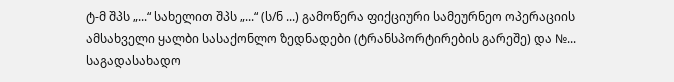ტ-მ შპს „...“ სახელით შპს „...“ (ს/ნ ...) გამოწერა ფიქციური სამეურნეო ოპერაციის ამსახველი ყალბი სასაქონლო ზედნადები (ტრანსპორტირების გარეშე) და №... საგადასახადო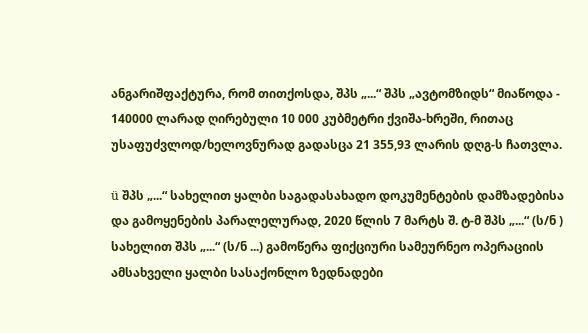ანგარიშფაქტურა, რომ თითქოსდა, შპს „...“ შპს „ავტომზიდს“ მიაწოდა - 140000 ლარად ღირებული 10 000 კუბმეტრი ქვიშა-ხრეში, რითაც უსაფუძვლოდ/ხელოვნურად გადასცა 21 355,93 ლარის დღგ-ს ჩათვლა.

ü შპს „...“ სახელით ყალბი საგადასახადო დოკუმენტების დამზადებისა და გამოყენების პარალელურად, 2020 წლის 7 მარტს შ. ტ-მ შპს „...“ (ს/ნ ) სახელით შპს „...“ (ს/ნ ...) გამოწერა ფიქციური სამეურნეო ოპერაციის ამსახველი ყალბი სასაქონლო ზედნადები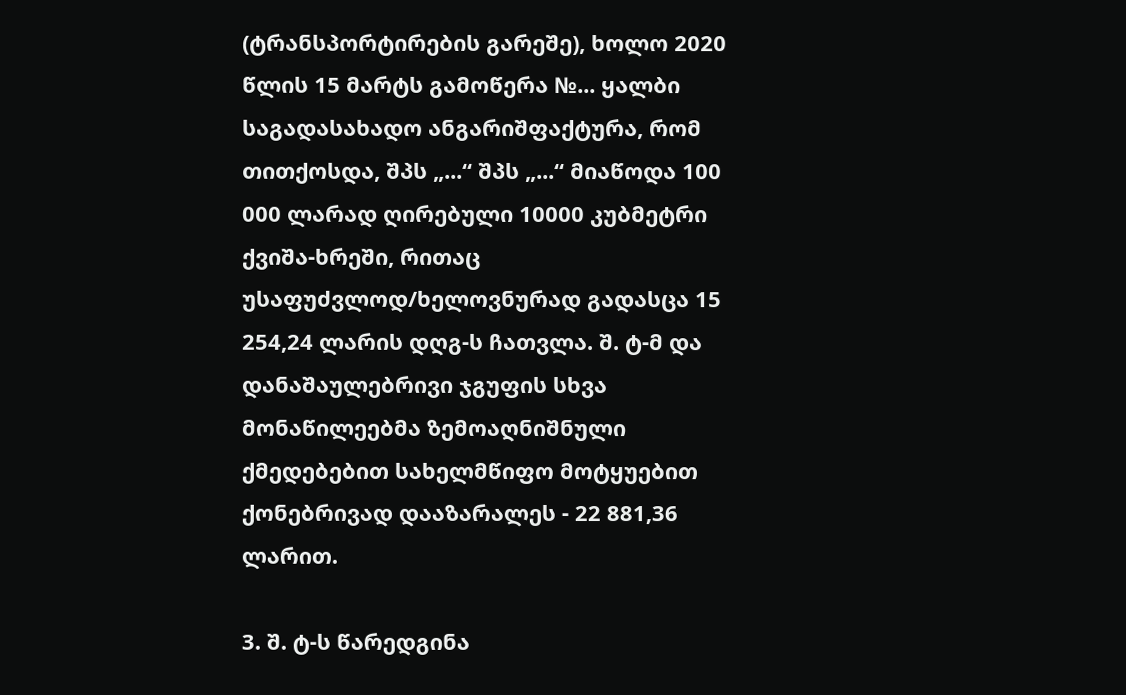(ტრანსპორტირების გარეშე), ხოლო 2020 წლის 15 მარტს გამოწერა №... ყალბი საგადასახადო ანგარიშფაქტურა, რომ თითქოსდა, შპს „...“ შპს „...“ მიაწოდა 100 000 ლარად ღირებული 10000 კუბმეტრი ქვიშა-ხრეში, რითაც უსაფუძვლოდ/ხელოვნურად გადასცა 15 254,24 ლარის დღგ-ს ჩათვლა. შ. ტ-მ და დანაშაულებრივი ჯგუფის სხვა მონაწილეებმა ზემოაღნიშნული ქმედებებით სახელმწიფო მოტყუებით ქონებრივად დააზარალეს - 22 881,36 ლარით.

3. შ. ტ-ს წარედგინა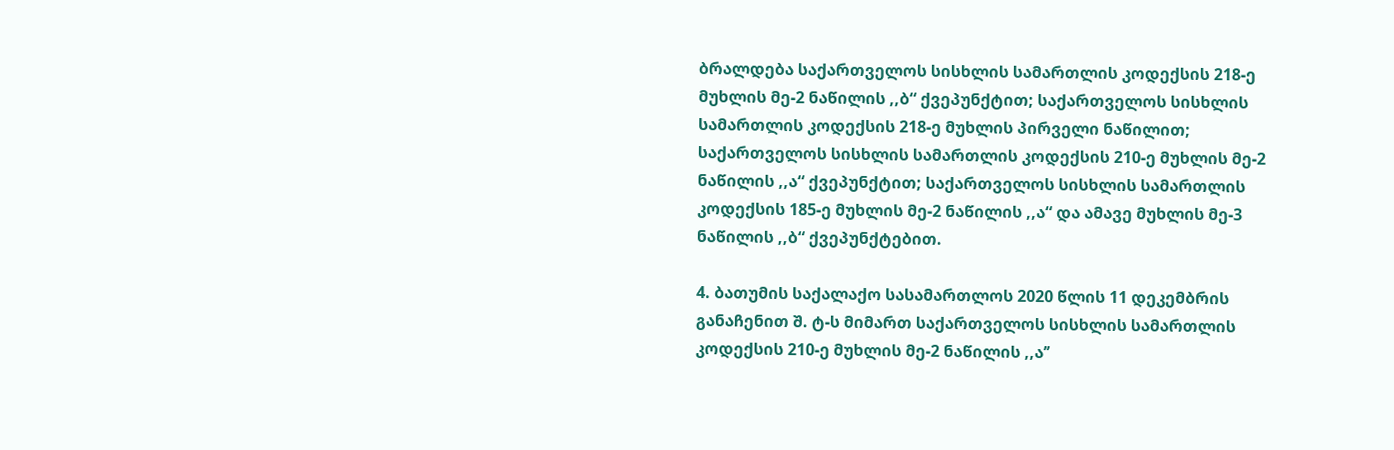ბრალდება საქართველოს სისხლის სამართლის კოდექსის 218-ე მუხლის მე-2 ნაწილის ,,ბ“ ქვეპუნქტით; საქართველოს სისხლის სამართლის კოდექსის 218-ე მუხლის პირველი ნაწილით; საქართველოს სისხლის სამართლის კოდექსის 210-ე მუხლის მე-2 ნაწილის ,,ა“ ქვეპუნქტით; საქართველოს სისხლის სამართლის კოდექსის 185-ე მუხლის მე-2 ნაწილის ,,ა“ და ამავე მუხლის მე-3 ნაწილის ,,ბ“ ქვეპუნქტებით.

4. ბათუმის საქალაქო სასამართლოს 2020 წლის 11 დეკემბრის განაჩენით შ. ტ-ს მიმართ საქართველოს სისხლის სამართლის კოდექსის 210-ე მუხლის მე-2 ნაწილის ,,ა’’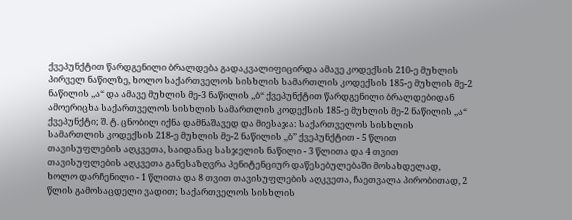ქვეპუნქტით წარდგენილი ბრალდება გადაკვალიფიცირდა ამავე კოდექსის 210-ე მუხლის პირველ ნაწილზე, ხოლო საქართველოს სისხლის სამართლის კოდექსის 185-ე მუხლის მე-2 ნაწილის ,,ა“ და ამავე მუხლის მე-3 ნაწილის ,,ბ“ ქვეპუნქტით წარდგენილი ბრალდებიდან ამოერიცხა საქართველოს სისხლის სამართლის კოდექსის 185-ე მუხლის მე-2 ნაწილის ,,ა“ ქვეპუნქტი; შ. ტ. ცნობილ იქნა დამნაშავედ და მიესაჯა: საქართველოს სისხლის სამართლის კოდექსის 218-ე მუხლის მე-2 ნაწილის ,,ბ’’ ქვეპუნქტით - 5 წლით თავისუფლების აღკვეთა, საიდანაც სასჯელის ნაწილი - 3 წლითა და 4 თვით თავისუფლების აღკვეთა განესაზღვრა პენიტენციურ დაწესებულებაში მოსახდელად, ხოლო დარჩენილი - 1 წლითა და 8 თვით თავისუფლების აღკვეთა, ჩაეთვალა პირობითად, 2 წლის გამოსაცდელი ვადით; საქართველოს სისხლის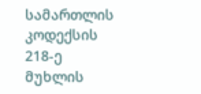სამართლის კოდექსის 218-ე მუხლის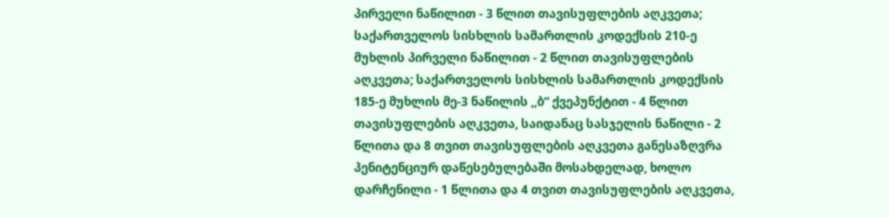პირველი ნაწილით - 3 წლით თავისუფლების აღკვეთა; საქართველოს სისხლის სამართლის კოდექსის 210-ე მუხლის პირველი ნაწილით - 2 წლით თავისუფლების აღკვეთა; საქართველოს სისხლის სამართლის კოდექსის 185-ე მუხლის მე-3 ნაწილის ,,ბ“ ქვეპუნქტით - 4 წლით თავისუფლების აღკვეთა, საიდანაც სასჯელის ნაწილი - 2 წლითა და 8 თვით თავისუფლების აღკვეთა განესაზღვრა პენიტენციურ დაწესებულებაში მოსახდელად, ხოლო დარჩენილი - 1 წლითა და 4 თვით თავისუფლების აღკვეთა,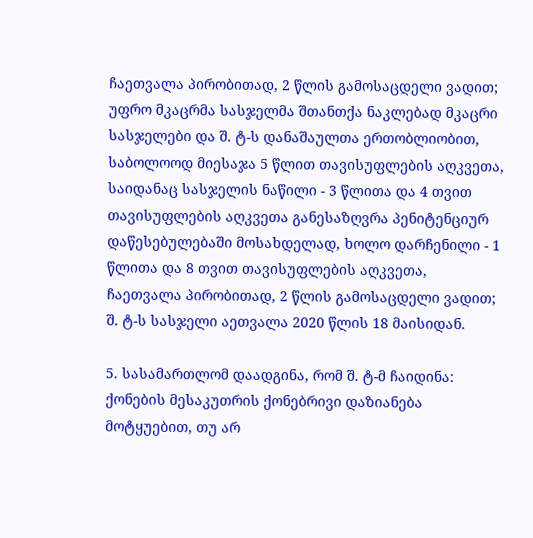ჩაეთვალა პირობითად, 2 წლის გამოსაცდელი ვადით; უფრო მკაცრმა სასჯელმა შთანთქა ნაკლებად მკაცრი სასჯელები და შ. ტ-ს დანაშაულთა ერთობლიობით, საბოლოოდ მიესაჯა 5 წლით თავისუფლების აღკვეთა, საიდანაც სასჯელის ნაწილი - 3 წლითა და 4 თვით თავისუფლების აღკვეთა განესაზღვრა პენიტენციურ დაწესებულებაში მოსახდელად, ხოლო დარჩენილი - 1 წლითა და 8 თვით თავისუფლების აღკვეთა, ჩაეთვალა პირობითად, 2 წლის გამოსაცდელი ვადით; შ. ტ-ს სასჯელი აეთვალა 2020 წლის 18 მაისიდან.

5. სასამართლომ დაადგინა, რომ შ. ტ-მ ჩაიდინა: ქონების მესაკუთრის ქონებრივი დაზიანება მოტყუებით, თუ არ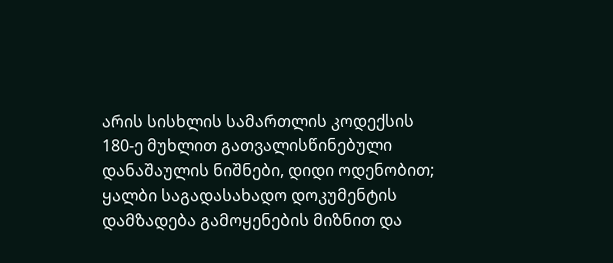არის სისხლის სამართლის კოდექსის 180-ე მუხლით გათვალისწინებული დანაშაულის ნიშნები, დიდი ოდენობით; ყალბი საგადასახადო დოკუმენტის დამზადება გამოყენების მიზნით და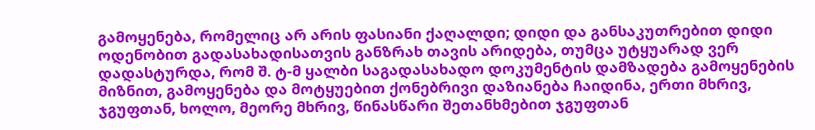გამოყენება, რომელიც არ არის ფასიანი ქაღალდი; დიდი და განსაკუთრებით დიდი ოდენობით გადასახადისათვის განზრახ თავის არიდება, თუმცა უტყუარად ვერ დადასტურდა, რომ შ. ტ-მ ყალბი საგადასახადო დოკუმენტის დამზადება გამოყენების მიზნით, გამოყენება და მოტყუებით ქონებრივი დაზიანება ჩაიდინა, ერთი მხრივ, ჯგუფთან, ხოლო, მეორე მხრივ, წინასწარი შეთანხმებით ჯგუფთან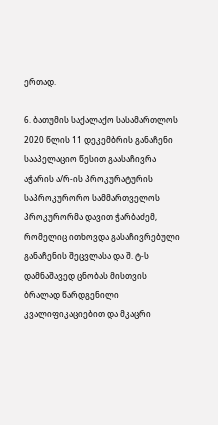ერთად.

6. ბათუმის საქალაქო სასამართლოს 2020 წლის 11 დეკემბრის განაჩენი სააპელაციო წესით გაასაჩივრა აჭარის ა/რ-ის პროკურატურის საპროკურორო სამმართველოს პროკურორმა დავით ჭარბაძემ, რომელიც ითხოვდა გასაჩივრებული განაჩენის შეცვლასა და შ. ტ-ს დამნაშავედ ცნობას მისთვის ბრალად წარდგენილი კვალიფიკაციებით და მკაცრი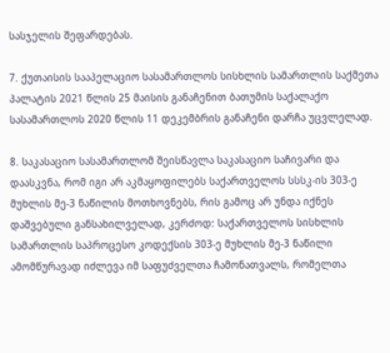სასჯელის შეფარდებას.

7. ქუთაისის სააპელაციო სასამართლოს სისხლის სამართლის საქმეთა პალატის 2021 წლის 25 მაისის განაჩენით ბათუმის საქალაქო სასამართლოს 2020 წლის 11 დეკემბრის განაჩენი დარჩა უცვლელად.

8. საკასაციო სასამართლომ შეისწავლა საკასაციო საჩივარი და დაასკვნა, რომ იგი არ აკმაყოფილებს საქართველოს სსსკ-ის 303-ე მუხლის მე-3 ნაწილის მოთხოვნებს, რის გამოც არ უნდა იქნეს დაშვებული განსახილველად, კერძოდ: საქართველოს სისხლის სამართლის საპროცესო კოდექსის 303-ე მუხლის მე-3 ნაწილი ამომწურავად იძლევა იმ საფუძველთა ჩამონათვალს, რომელთა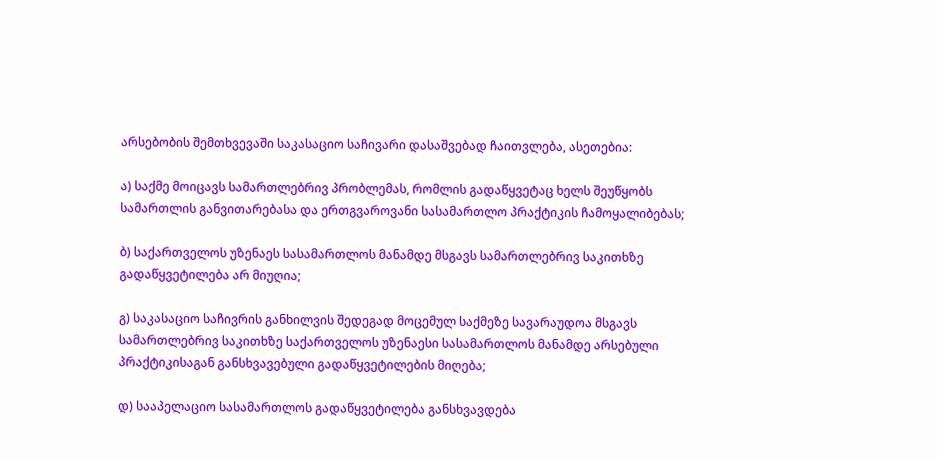არსებობის შემთხვევაში საკასაციო საჩივარი დასაშვებად ჩაითვლება, ასეთებია:

ა) საქმე მოიცავს სამართლებრივ პრობლემას, რომლის გადაწყვეტაც ხელს შეუწყობს სამართლის განვითარებასა და ერთგვაროვანი სასამართლო პრაქტიკის ჩამოყალიბებას;

ბ) საქართველოს უზენაეს სასამართლოს მანამდე მსგავს სამართლებრივ საკითხზე გადაწყვეტილება არ მიუღია;

გ) საკასაციო საჩივრის განხილვის შედეგად მოცემულ საქმეზე სავარაუდოა მსგავს სამართლებრივ საკითხზე საქართველოს უზენაესი სასამართლოს მანამდე არსებული პრაქტიკისაგან განსხვავებული გადაწყვეტილების მიღება;

დ) სააპელაციო სასამართლოს გადაწყვეტილება განსხვავდება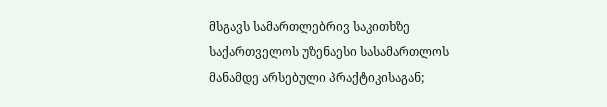მსგავს სამართლებრივ საკითხზე საქართველოს უზენაესი სასამართლოს მანამდე არსებული პრაქტიკისაგან;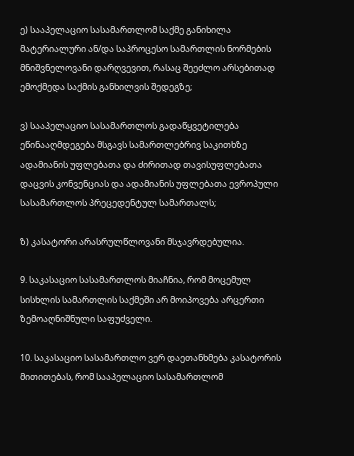ე) სააპელაციო სასამართლომ საქმე განიხილა მატერიალური ან/და საპროცესო სამართლის ნორმების მნიშვნელოვანი დარღვევით, რასაც შეეძლო არსებითად ემოქმედა საქმის განხილვის შედეგზე;

ვ) სააპელაციო სასამართლოს გადაწყვეტილება ეწინააღმდეგება მსგავს სამართლებრივ საკითხზე ადამიანის უფლებათა და ძირითად თავისუფლებათა დაცვის კონვენციას და ადამიანის უფლებათა ევროპული სასამართლოს პრეცედენტულ სამართალს;

ზ) კასატორი არასრულწლოვანი მსჯავრდებულია.

9. საკასაციო სასამართლოს მიაჩნია, რომ მოცემულ სისხლის სამართლის საქმეში არ მოიპოვება არცერთი ზემოაღნიშნული საფუძველი.

10. საკასაციო სასამართლო ვერ დაეთანხმება კასატორის მითითებას, რომ სააპელაციო სასამართლომ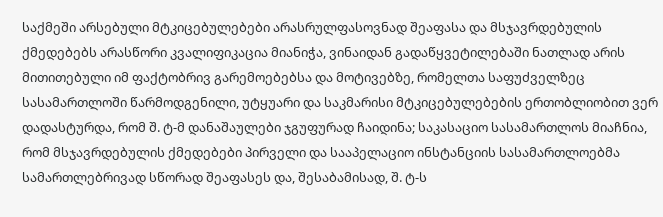საქმეში არსებული მტკიცებულებები არასრულფასოვნად შეაფასა და მსჯავრდებულის ქმედებებს არასწორი კვალიფიკაცია მიანიჭა, ვინაიდან გადაწყვეტილებაში ნათლად არის მითითებული იმ ფაქტობრივ გარემოებებსა და მოტივებზე, რომელთა საფუძველზეც სასამართლოში წარმოდგენილი, უტყუარი და საკმარისი მტკიცებულებების ერთობლიობით ვერ დადასტურდა, რომ შ. ტ-მ დანაშაულები ჯგუფურად ჩაიდინა; საკასაციო სასამართლოს მიაჩნია, რომ მსჯავრდებულის ქმედებები პირველი და სააპელაციო ინსტანციის სასამართლოებმა სამართლებრივად სწორად შეაფასეს და, შესაბამისად, შ. ტ-ს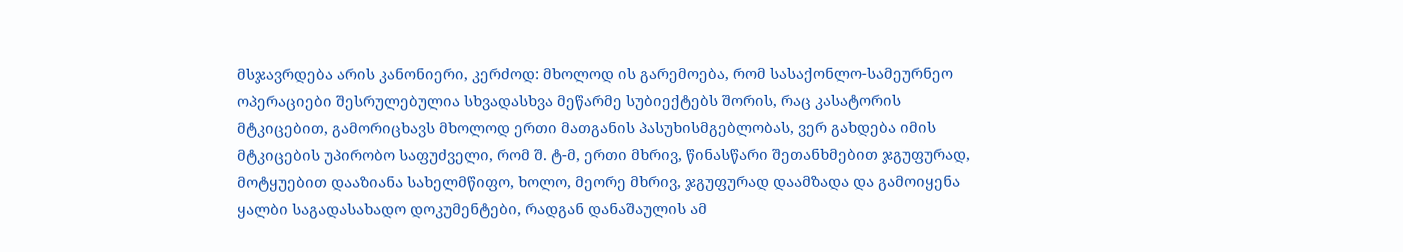მსჯავრდება არის კანონიერი, კერძოდ: მხოლოდ ის გარემოება, რომ სასაქონლო-სამეურნეო ოპერაციები შესრულებულია სხვადასხვა მეწარმე სუბიექტებს შორის, რაც კასატორის მტკიცებით, გამორიცხავს მხოლოდ ერთი მათგანის პასუხისმგებლობას, ვერ გახდება იმის მტკიცების უპირობო საფუძველი, რომ შ. ტ-მ, ერთი მხრივ, წინასწარი შეთანხმებით ჯგუფურად, მოტყუებით დააზიანა სახელმწიფო, ხოლო, მეორე მხრივ, ჯგუფურად დაამზადა და გამოიყენა ყალბი საგადასახადო დოკუმენტები, რადგან დანაშაულის ამ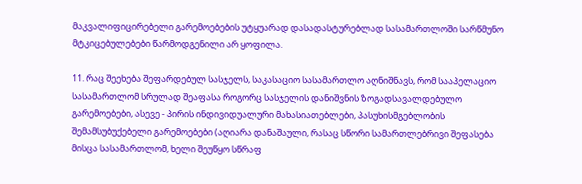მაკვალიფიცირებელი გარემოებების უტყუარად დასადასტურებლად სასამართლოში სარწმუნო მტკიცებულებები წარმოდგენილი არ ყოფილა.

11. რაც შეეხება შეფარდებულ სასჯელს, საკასაციო სასამართლო აღნიშნავს, რომ სააპელაციო სასამართლომ სრულად შეაფასა როგორც სასჯელის დანიშვნის ზოგადსავალდებულო გარემოებები, ასევე - პირის ინდივიდუალური მახასიათებლები, პასუხისმგებლობის შემამსუბუქებელი გარემოებები (აღიარა დანაშაული, რასაც სწორი სამართლებრივი შეფასება მისცა სასამართლომ, ხელი შეუწყო სწრაფ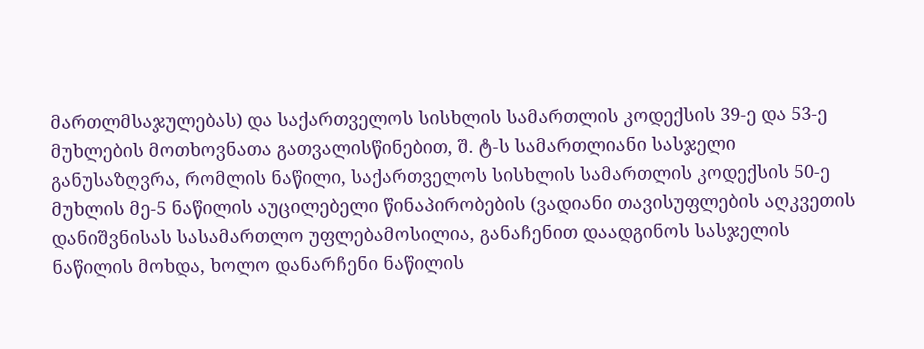მართლმსაჯულებას) და საქართველოს სისხლის სამართლის კოდექსის 39-ე და 53-ე მუხლების მოთხოვნათა გათვალისწინებით, შ. ტ-ს სამართლიანი სასჯელი განუსაზღვრა, რომლის ნაწილი, საქართველოს სისხლის სამართლის კოდექსის 50-ე მუხლის მე-5 ნაწილის აუცილებელი წინაპირობების (ვადიანი თავისუფლების აღკვეთის დანიშვნისას სასამართლო უფლებამოსილია, განაჩენით დაადგინოს სასჯელის ნაწილის მოხდა, ხოლო დანარჩენი ნაწილის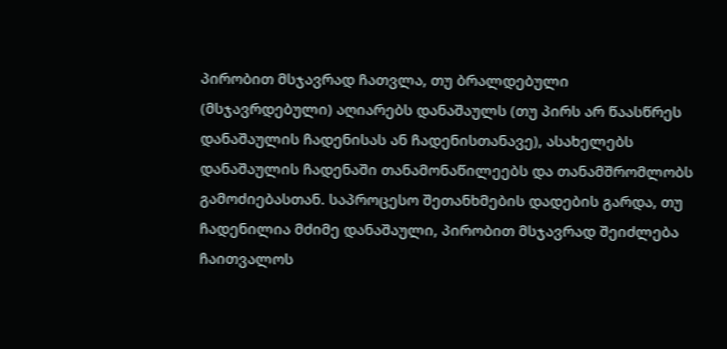პირობით მსჯავრად ჩათვლა, თუ ბრალდებული (მსჯავრდებული) აღიარებს დანაშაულს (თუ პირს არ წაასწრეს დანაშაულის ჩადენისას ან ჩადენისთანავე), ასახელებს დანაშაულის ჩადენაში თანამონაწილეებს და თანამშრომლობს გამოძიებასთან. საპროცესო შეთანხმების დადების გარდა, თუ ჩადენილია მძიმე დანაშაული, პირობით მსჯავრად შეიძლება ჩაითვალოს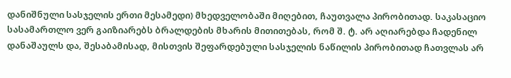დანიშნული სასჯელის ერთი მესამედი) მხედველობაში მიღებით, ჩაუთვალა პირობითად. საკასაციო სასამართლო ვერ გაიზიარებს ბრალდების მხარის მითითებას, რომ შ. ტ. არ აღიარებდა ჩადენილ დანაშაულს და, შესაბამისად, მისთვის შეფარდებული სასჯელის ნაწილის პირობითად ჩათვლას არ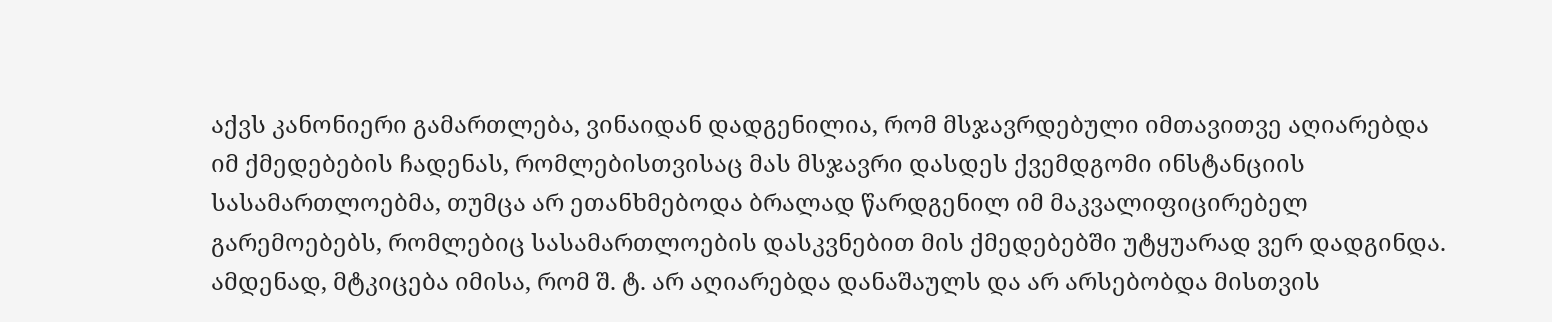აქვს კანონიერი გამართლება, ვინაიდან დადგენილია, რომ მსჯავრდებული იმთავითვე აღიარებდა იმ ქმედებების ჩადენას, რომლებისთვისაც მას მსჯავრი დასდეს ქვემდგომი ინსტანციის სასამართლოებმა, თუმცა არ ეთანხმებოდა ბრალად წარდგენილ იმ მაკვალიფიცირებელ გარემოებებს, რომლებიც სასამართლოების დასკვნებით მის ქმედებებში უტყუარად ვერ დადგინდა. ამდენად, მტკიცება იმისა, რომ შ. ტ. არ აღიარებდა დანაშაულს და არ არსებობდა მისთვის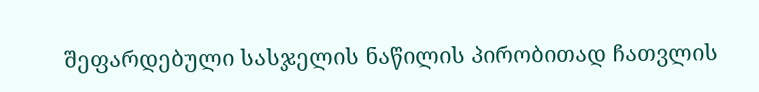შეფარდებული სასჯელის ნაწილის პირობითად ჩათვლის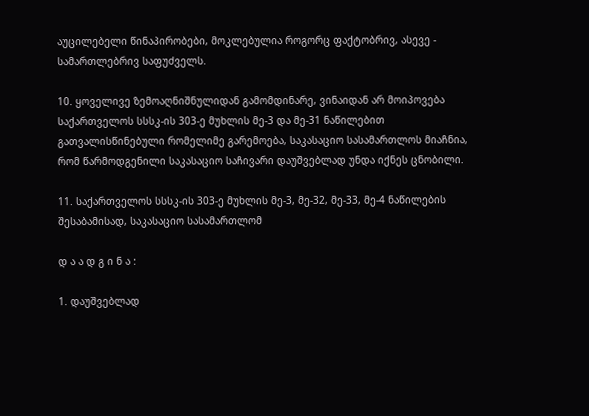აუცილებელი წინაპირობები, მოკლებულია როგორც ფაქტობრივ, ასევე - სამართლებრივ საფუძველს.

10. ყოველივე ზემოაღნიშნულიდან გამომდინარე, ვინაიდან არ მოიპოვება საქართველოს სსსკ-ის 303-ე მუხლის მე-3 და მე-31 ნაწილებით გათვალისწინებული რომელიმე გარემოება, საკასაციო სასამართლოს მიაჩნია, რომ წარმოდგენილი საკასაციო საჩივარი დაუშვებლად უნდა იქნეს ცნობილი.

11. საქართველოს სსსკ-ის 303-ე მუხლის მე-3, მე-32, მე-33, მე-4 ნაწილების შესაბამისად, საკასაციო სასამართლომ

დ ა ა დ გ ი ნ ა :

1. დაუშვებლად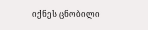იქნეს ცნობილი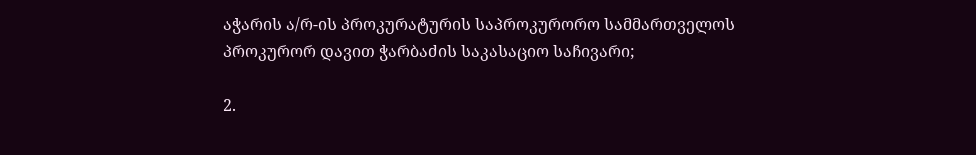აჭარის ა/რ-ის პროკურატურის საპროკურორო სამმართველოს პროკურორ დავით ჭარბაძის საკასაციო საჩივარი;

2.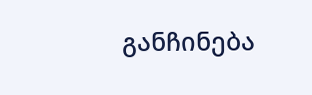განჩინება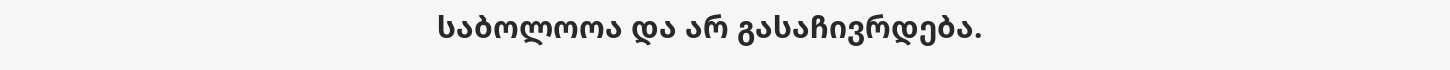საბოლოოა და არ გასაჩივრდება.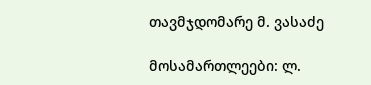თავმჯდომარე მ. ვასაძე

მოსამართლეები: ლ.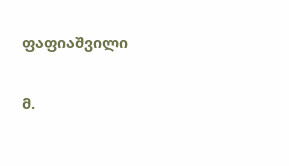ფაფიაშვილი

მ.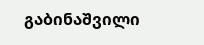გაბინაშვილი